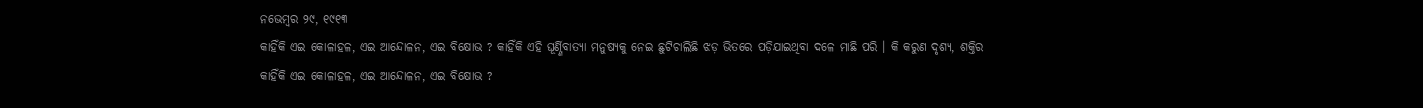ନଭେମ୍ବର ୨୯, ୧୯୧୩
କାହିଁକି ଏଇ କୋଳାହଳ, ଏଇ ଆନ୍ଦୋଳନ, ଏଇ ବିକ୍ଷୋଭ ? କାହିଁକି ଏହି ଘୂର୍ଣ୍ଣିବାତ୍ୟା ମନୁଷ୍ୟକୁ ନେଇ ଛୁଟିଚାଲିଛି ଝଡ଼ ଭିତରେ ପଡ଼ିଯାଇଥିବା ଦଳେ ମାଛି ପରି । କି କରୁଣ ଦୃଶ୍ୟ, ଶକ୍ତିର
କାହିଁକି ଏଇ କୋଳାହଳ, ଏଇ ଆନ୍ଦୋଳନ, ଏଇ ବିକ୍ଷୋଭ ?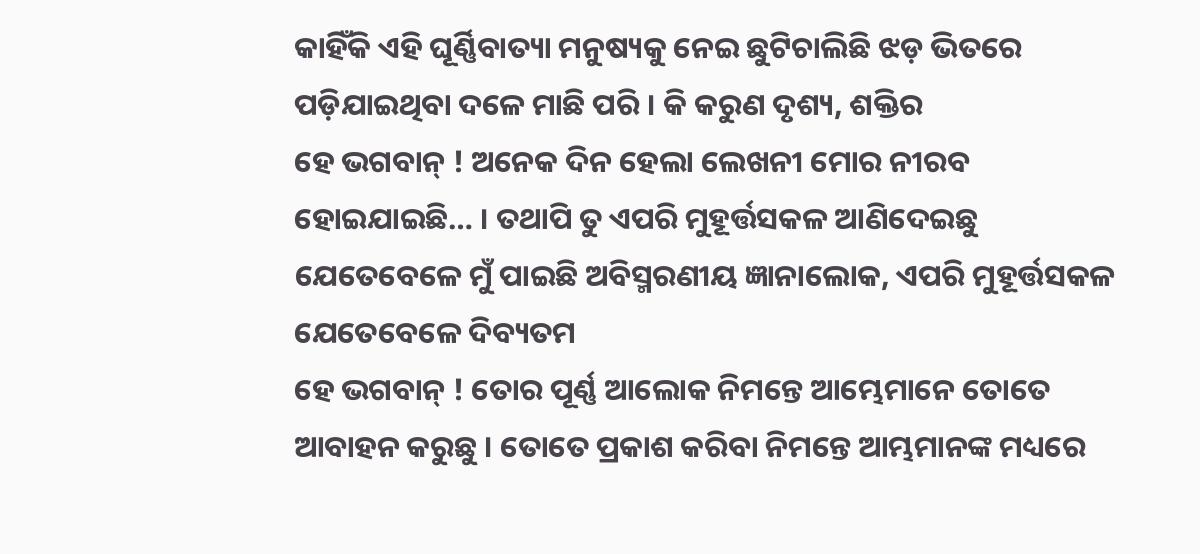କାହିଁକି ଏହି ଘୂର୍ଣ୍ଣିବାତ୍ୟା ମନୁଷ୍ୟକୁ ନେଇ ଛୁଟିଚାଲିଛି ଝଡ଼ ଭିତରେ ପଡ଼ିଯାଇଥିବା ଦଳେ ମାଛି ପରି । କି କରୁଣ ଦୃଶ୍ୟ, ଶକ୍ତିର
ହେ ଭଗବାନ୍ ! ଅନେକ ଦିନ ହେଲା ଲେଖନୀ ମୋର ନୀରବ ହୋଇଯାଇଛି… । ତଥାପି ତୁ ଏପରି ମୁହୂର୍ତ୍ତସକଳ ଆଣିଦେଇଛୁ ଯେତେବେଳେ ମୁଁ ପାଇଛି ଅବିସ୍ମରଣୀୟ ଜ୍ଞାନାଲୋକ, ଏପରି ମୁହୂର୍ତ୍ତସକଳ ଯେତେବେଳେ ଦିବ୍ୟତମ
ହେ ଭଗବାନ୍ ! ତୋର ପୂର୍ଣ୍ଣ ଆଲୋକ ନିମନ୍ତେ ଆମ୍ଭେମାନେ ତୋତେ ଆବାହନ କରୁଛୁ । ତୋତେ ପ୍ରକାଶ କରିବା ନିମନ୍ତେ ଆମ୍ଭମାନଙ୍କ ମଧ୍ୟରେ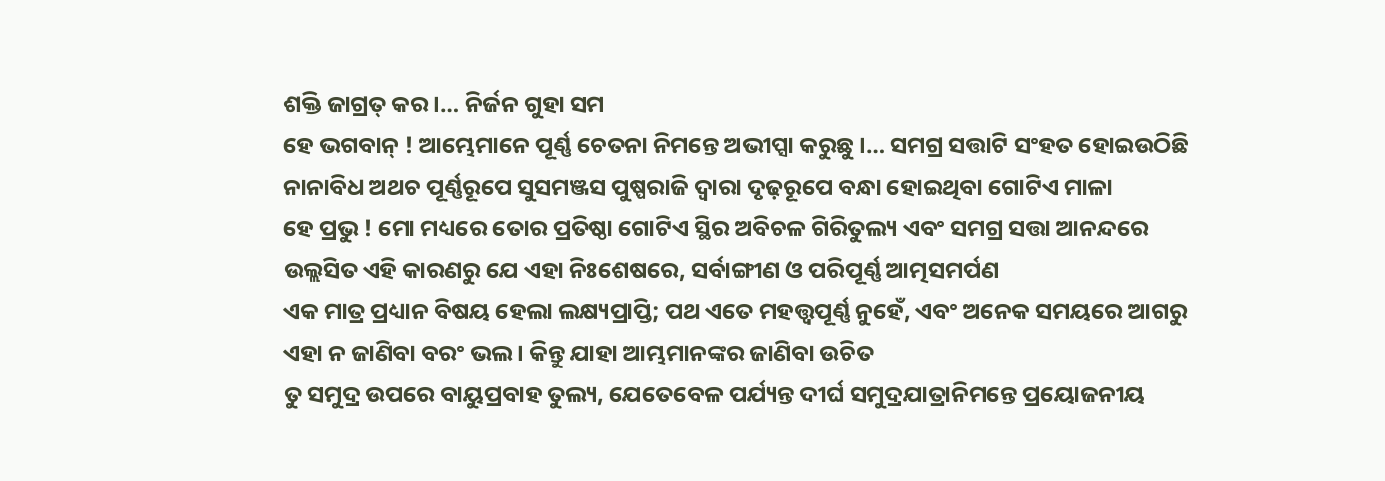ଶକ୍ତି ଜାଗ୍ରତ୍ କର ।… ନିର୍ଜନ ଗୁହା ସମ
ହେ ଭଗବାନ୍ ! ଆମ୍ଭେମାନେ ପୂର୍ଣ୍ଣ ଚେତନା ନିମନ୍ତେ ଅଭୀପ୍ସା କରୁଛୁ ।… ସମଗ୍ର ସତ୍ତାଟି ସଂହତ ହୋଇଉଠିଛି ନାନାବିଧ ଅଥଚ ପୂର୍ଣ୍ଣରୂପେ ସୁସମଞ୍ଜସ ପୁଷ୍ପରାଜି ଦ୍ଵାରା ଦୃଢ଼ରୂପେ ବନ୍ଧା ହୋଇଥିବା ଗୋଟିଏ ମାଳା
ହେ ପ୍ରଭୁ ! ମୋ ମଧ୍ୟରେ ତୋର ପ୍ରତିଷ୍ଠା ଗୋଟିଏ ସ୍ଥିର ଅବିଚଳ ଗିରିତୁଲ୍ୟ ଏବଂ ସମଗ୍ର ସତ୍ତା ଆନନ୍ଦରେ ଉଲ୍ଲସିତ ଏହି କାରଣରୁ ଯେ ଏହା ନିଃଶେଷରେ, ସର୍ବାଙ୍ଗୀଣ ଓ ପରିପୂର୍ଣ୍ଣ ଆତ୍ମସମର୍ପଣ
ଏକ ମାତ୍ର ପ୍ରଧ୍ୟାନ ବିଷୟ ହେଲା ଲକ୍ଷ୍ୟପ୍ରାପ୍ତି; ପଥ ଏତେ ମହତ୍ତ୍ୱପୂର୍ଣ୍ଣ ନୁହେଁ, ଏବଂ ଅନେକ ସମୟରେ ଆଗରୁ ଏହା ନ ଜାଣିବା ବରଂ ଭଲ । କିନ୍ତୁ ଯାହା ଆମ୍ଭମାନଙ୍କର ଜାଣିବା ଉଚିତ
ତୁ ସମୁଦ୍ର ଉପରେ ବାୟୁପ୍ରବାହ ତୁଲ୍ୟ, ଯେତେବେଳ ପର୍ଯ୍ୟନ୍ତ ଦୀର୍ଘ ସମୁଦ୍ରଯାତ୍ରାନିମନ୍ତେ ପ୍ରୟୋଜନୀୟ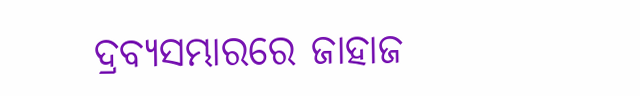ଦ୍ରବ୍ୟସମ୍ଭାରରେ ଜାହାଜ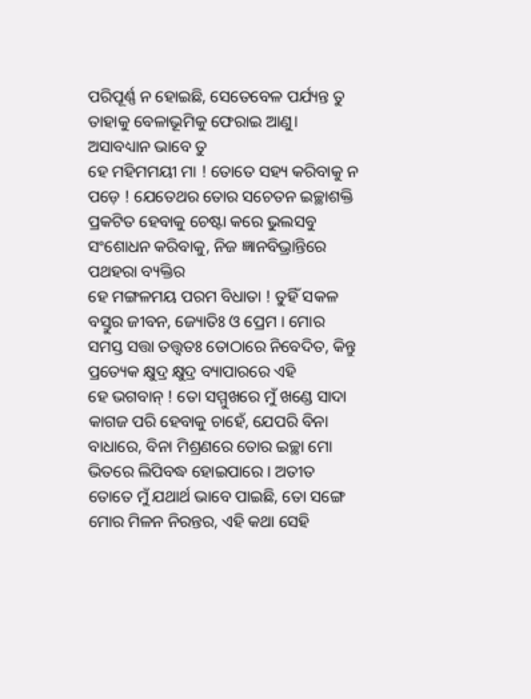ପରିପୂର୍ଣ୍ଣ ନ ହୋଇଛି, ସେତେବେଳ ପର୍ଯ୍ୟନ୍ତ ତୁ ତାହାକୁ ବେଳାଭୂମିକୁ ଫେରାଇ ଆଣୁ। ଅସାବଧ୍ୟାନ ଭାବେ ତୁ
ହେ ମହିମମୟୀ ମା ! ତୋତେ ସହ୍ୟ କରିବାକୁ ନ ପଡ଼େ ! ଯେତେଥର ତୋର ସଚେତନ ଇଚ୍ଛାଶକ୍ତି ପ୍ରକଟିତ ହେବାକୁ ଚେଷ୍ଟା କରେ ଭୁଲସବୁ ସଂଶୋଧନ କରିବାକୁ, ନିଜ ଜ୍ଞାନବିଭ୍ରାନ୍ତିରେ ପଥହରା ବ୍ୟକ୍ତିର
ହେ ମଙ୍ଗଳମୟ ପରମ ବିଧାତା ! ତୁହିଁ ସକଳ ବସ୍ତୁର ଜୀବନ, ଜ୍ୟୋତିଃ ଓ ପ୍ରେମ । ମୋର ସମସ୍ତ ସତ୍ତା ତତ୍ତ୍ୱତଃ ତୋଠାରେ ନିବେଦିତ, କିନ୍ତୁ ପ୍ରତ୍ୟେକ କ୍ଷୁଦ୍ର କ୍ଷୁଦ୍ର ବ୍ୟାପାରରେ ଏହି
ହେ ଭଗବାନ୍ ! ତୋ ସମ୍ମୁଖରେ ମୁଁ ଖଣ୍ଡେ ସାଦା କାଗଜ ପରି ହେବାକୁ ଚାହେଁ, ଯେପରି ବିନା ବାଧାରେ, ବିନା ମିଶ୍ରଣରେ ତୋର ଇଚ୍ଛା ମୋ ଭିତରେ ଲିପିବଦ୍ଧ ହୋଇପାରେ । ଅତୀତ
ତୋତେ ମୁଁ ଯଥାର୍ଥ ଭାବେ ପାଇଛି, ତୋ ସଙ୍ଗେ ମୋର ମିଳନ ନିରନ୍ତର, ଏହି କଥା ସେହି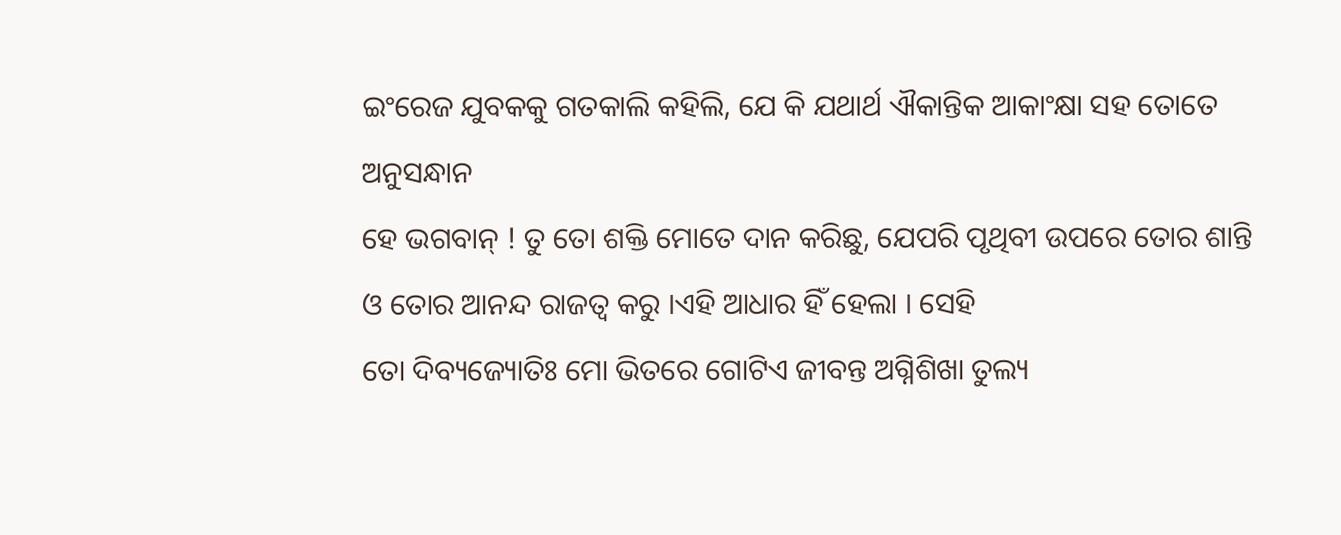ଇଂରେଜ ଯୁବକକୁ ଗତକାଲି କହିଲି, ଯେ କି ଯଥାର୍ଥ ଐକାନ୍ତିକ ଆକାଂକ୍ଷା ସହ ତୋତେ ଅନୁସନ୍ଧାନ
ହେ ଭଗବାନ୍ ! ତୁ ତୋ ଶକ୍ତି ମୋତେ ଦାନ କରିଛୁ, ଯେପରି ପୃଥିବୀ ଉପରେ ତୋର ଶାନ୍ତି ଓ ତୋର ଆନନ୍ଦ ରାଜତ୍ଵ କରୁ ।ଏହି ଆଧାର ହିଁ ହେଲା । ସେହି
ତୋ ଦିବ୍ୟଜ୍ୟୋତିଃ ମୋ ଭିତରେ ଗୋଟିଏ ଜୀବନ୍ତ ଅଗ୍ନିଶିଖା ତୁଲ୍ୟ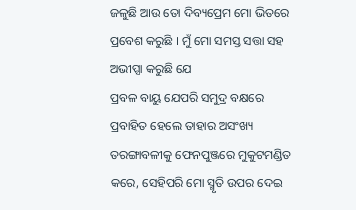ଜଳୁଛି ଆଉ ତୋ ଦିବ୍ୟପ୍ରେମ ମୋ ଭିତରେ ପ୍ରବେଶ କରୁଛି । ମୁଁ ମୋ ସମସ୍ତ ସତ୍ତା ସହ ଅଭୀପ୍ସା କରୁଛି ଯେ
ପ୍ରବଳ ବାୟୁ ଯେପରି ସମୁଦ୍ର ବକ୍ଷରେ ପ୍ରବାହିତ ହେଲେ ତାହାର ଅସଂଖ୍ୟ ତରଙ୍ଗାବଳୀକୁ ଫେନପୁଞ୍ଜରେ ମୁକୁଟମଣ୍ଡିତ କରେ, ସେହିପରି ମୋ ସ୍ମୃତି ଉପର ଦେଇ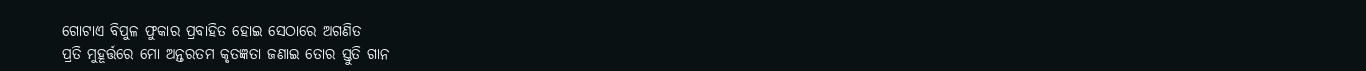ଗୋଟାଏ ବିପୁଳ ଫୁକାର ପ୍ରବାହିତ ହୋଇ ସେଠାରେ ଅଗଣିତ
ପ୍ରତି ମୁହୂର୍ତ୍ତରେ ମୋ ଅନ୍ତରତମ କୃତଜ୍ଞତା ଜଣାଇ ତୋର ସ୍ତୁତି ଗାନ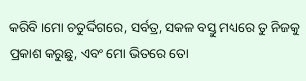କରିବି ।ମୋ ଚତୁର୍ଦ୍ଦିଗରେ, ସର୍ବତ୍ର, ସକଳ ବସ୍ତୁ ମଧ୍ୟରେ ତୁ ନିଜକୁ ପ୍ରକାଶ କରୁଛୁ, ଏବଂ ମୋ ଭିତରେ ତୋ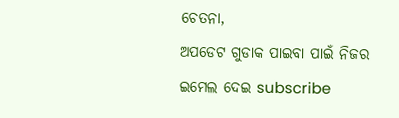ଚେତନା,
ଅପଡେଟ ଗୁଡାକ ପାଇବା ପାଇଁ ନିଜର ଇମେଲ ଦେଇ subscribe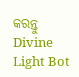କରନ୍ତୁ
Divine Light Bot